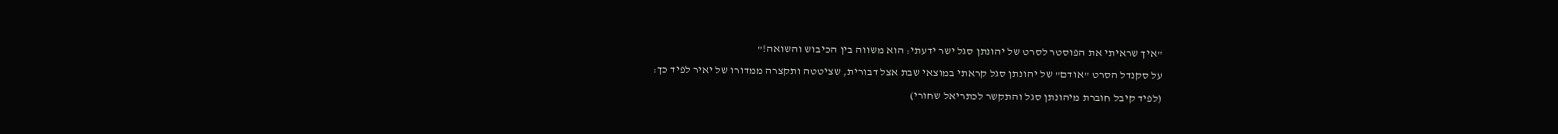"איך שראיתי את הפוסטר לסרט של יהונתן סגל ישר ידעתי: הוא משווה בין הכיבוש והשואה!"
על סקנדל הסרט "אודם" של יהונתן סגל קראתי במוצאי שבת אצל דבורית, שציטטה ותקצרה ממדורו של יאיר לפיד כך:
(לפיד קיבל חוברת מיהונתן סגל והתקשר לכתריאל שחורי)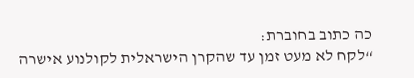כה כתוב בחוברת:
“לקח לא מעט זמן עד שהקרן הישראלית לקולנוע אישרה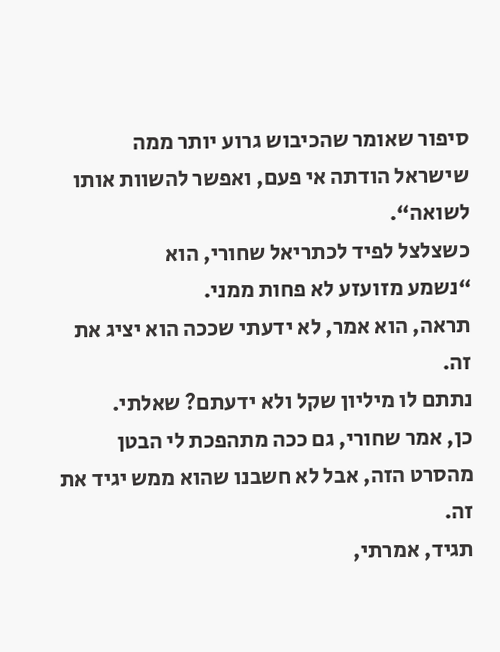סיפור שאומר שהכיבוש גרוע יותר ממה שישראל הודתה אי פעם, ואפשר להשוות אותו לשואה“.
כשצלצל לפיד לכתריאל שחורי, הוא
“נשמע מזועזע לא פחות ממני.
תראה, הוא אמר, לא ידעתי שככה הוא יציג את זה.
נתתם לו מיליון שקל ולא ידעתם? שאלתי.
כן, אמר שחורי, גם ככה מתהפכת לי הבטן מהסרט הזה, אבל לא חשבנו שהוא ממש יגיד את זה.
תגיד, אמרתי,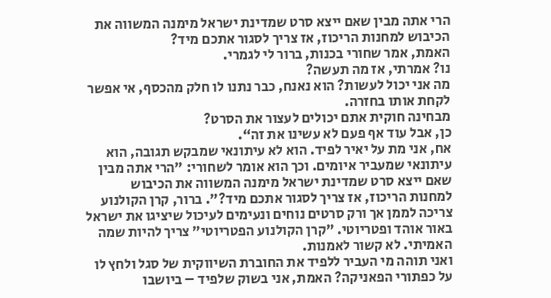הרי אתה מבין שאם ייצא סרט שמדינת ישראל מימנה המשווה את הכיבוש למחנות הריכוז, אז צריך לסגור אתכם מיד?
האמת, אמר שחורי בכנות, ברור לי לגמרי.
נו? אמרתי, אז מה תעשה?
מה אני יכול לעשות? הוא נאנח, כבר נתנו לו חלק מהכסף, אי אפשר לקחת אותו בחזרה.
מבחינה חוקית אתם יכולים לעצור את הסרט?
כן, אבל עוד אף פעם לא עשינו את זה“.
אח, אני מת על יאיר לפיד. הוא לא עיתונאי שמבקש תגובה, הוא עיתונאי שמעביר איומים. וכך הוא אומר לשחורי: "הרי אתה מבין שאם ייצא סרט שמדינת ישראל מימנה המשווה את הכיבוש למחנות הריכוז, אז צריך לסגור אתכם מיד?". ברור, קרן הקולנוע צריכה לממן אך ורק סרטים נוחים ונעימים לעיכול שיציגו את ישראל באור אוהד ופטריוטי. "קרן הקולנוע הפטריוטי" צריך להיות שמה האמיתי. לא קשור לאמנות.
ואני תוהה מי העביר ללפיד את החוברת השיווקית של סגל ולחץ לו על כפתורי הפאניקה? האמת, אני בשוק שלפיד – ביושבו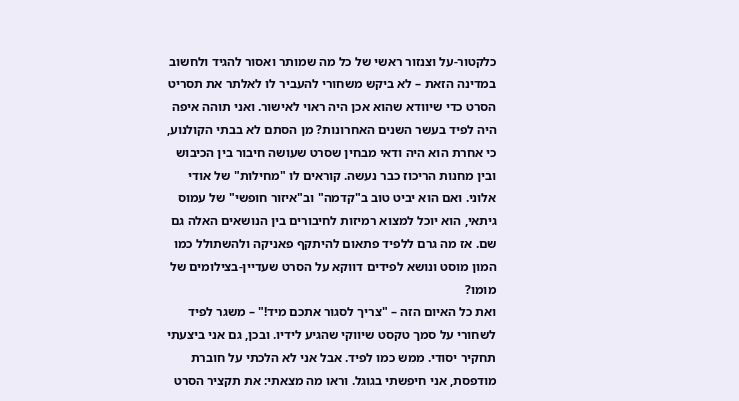כלקטור-על וצנזור ראשי של כל מה שמותר ואסור להגיד ולחשוב במדינה הזאת – לא ביקש משחורי להעביר לו לאלתר את תסריט הסרט כדי שיוודא שהוא אכן היה ראוי לאישור. ואני תוהה איפה היה לפיד בעשר השנים האחרונות? מן הסתם לא בבתי הקולנוע, כי אחרת הוא היה ודאי מבחין שסרט שעושה חיבור בין הכיבוש ובין מחנות הריכוז כבר נעשה. קוראים לו "מחילות" של אודי אלוני. ואם הוא יביט טוב ב"קדמה" וב"איזור חופשי" של עמוס גיתאי, הוא יוכל למצוא רמיזות לחיבורים בין הנושאים האלה גם שם. אז מה גרם ללפיד פתאום להיתקף פאניקה ולהשתולל כמו המון מוסט ונושא לפידים דווקא על הסרט שעדיין-בצילומים של מומו?
ואת כל האיום הזה – "צריך לסגור אתכם מיד!" – משגר לפיד לשחורי על סמך טקסט שיווקי שהגיע לידיו. ובכן, גם אני ביצעתי תחקיר יסודי. ממש כמו לפיד. אבל אני לא הלכתי על חוברת מודפסת, אני חיפשתי בגוגל. וראו מה מצאתי: את תקציר הסרט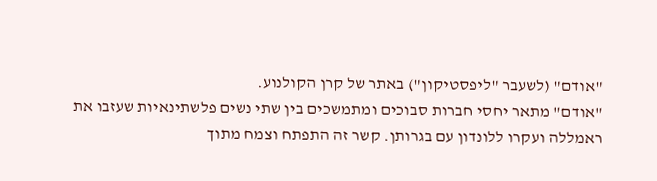"אודם" (לשעבר "ליפסטיקון") באתר של קרן הקולנוע.
"אודם" מתאר יחסי חברות סבוכים ומתמשכים בין שתי נשים פלשתינאיות שעזבו את ראמללה ועקרו ללונדון עם בגרותן. קשר זה התפתח וצמח מתוך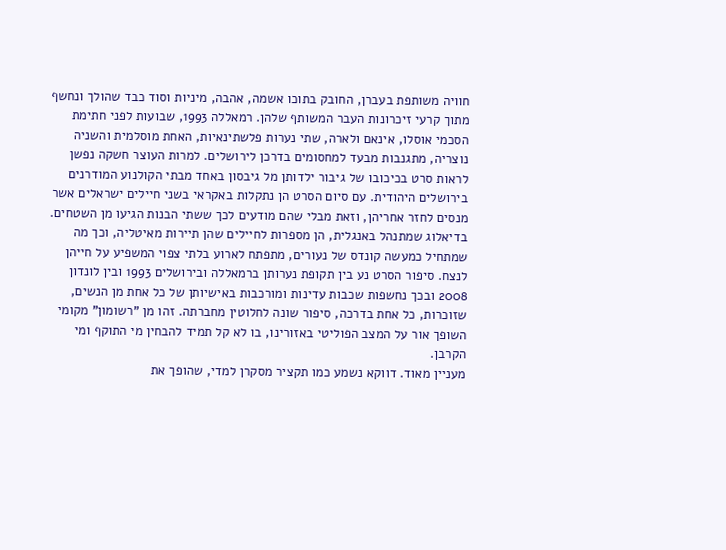חוויה משותפת בעברן, החובק בתוכו אשמה, אהבה, מיניות וסוד כבד שהולך ונחשף מתוך קרעי זיכרונות העבר המשותף שלהן. רמאללה 1993, שבועות לפני חתימת הסכמי אוסלו, אינאם ולארה, שתי נערות פלשתינאיות, האחת מוסלמית והשניה נוצריה, מתגנבות מבעד למחסומים בדרכן לירושלים. למרות העוצר חשקה נפשן לראות סרט בכיכובו של גיבור ילדותן מל גיבסון באחד מבתי הקולנוע המודרנים בירושלים היהודית. עם סיום הסרט הן נתקלות באקראי בשני חיילים ישראלים אשר מנסים לחזר אחריהן, וזאת מבלי שהם מודעים לכך ששתי הבנות הגיעו מן השטחים. בדיאלוג שמתנהל באנגלית, הן מספרות לחיילים שהן תיירות מאיטליה, וכך מה שמתחיל כמעשה קונדס של נעורים, מתפתח לארוע בלתי צפוי המשפיע על חייהן לנצח. סיפור הסרט נע בין תקופת נערותן ברמאללה ובירושלים 1993 ובין לונדון 2008 ובכך נחשפות שכבות עדינות ומורכבות באישיותן של כל אחת מן הנשים, שזוכרות, כל אחת בדרכה, סיפור שונה לחלוטין מחברתה. זהו מן "רשומון" מקומי השופך אור על המצב הפוליטי באזורינו, בו לא קל תמיד להבחין מי התוקף ומי הקרבן.
מעניין מאוד. דווקא נשמע כמו תקציר מסקרן למדי, שהופך את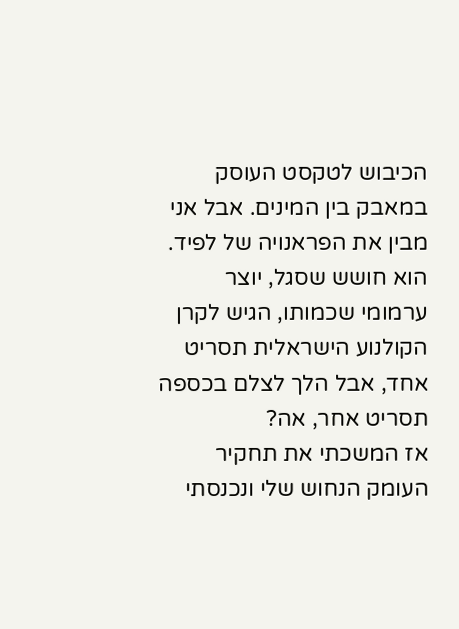הכיבוש לטקסט העוסק במאבק בין המינים. אבל אני מבין את הפראנויה של לפיד. הוא חושש שסגל, יוצר ערמומי שכמותו, הגיש לקרן הקולנוע הישראלית תסריט אחד, אבל הלך לצלם בכספה תסריט אחר, אה?
אז המשכתי את תחקיר העומק הנחוש שלי ונכנסתי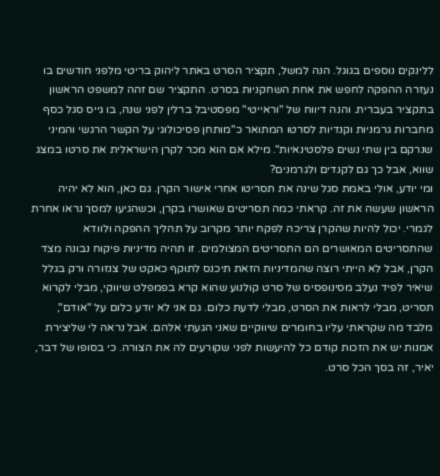ללינקים נוספים בגוגל. הנה למשל, תקציר הסרט באתר ליהוק בריטי מלפני חודשים בו נעזרה ההפקה לחפש את אחת השחקניות בסרט. התקציר שם זהה למשפט הראשון בתקציר בעברית. והנה דיווח של "וראייטי" מפסטיבל ברלין לפני שנה, בו גייס סגל כסף מחברות גרמניות וקנדיות לסרטו המתואר כ"מותחן פסיכולוגי על הקשר הרגשי והמיני שנרקם בין שתי נשים פלסטינאיות". מילא אם הוא מכר לקרן הישראלית את סרטו במצג שווא, אבל כך גם לקנדים ולגרמנים?
ומי יודע, אולי באמת סגל שינה את תסריטו אחרי אישור הקרן. גם כאן, הוא לא יהיה הראשון שעשה את זה. קראתי כמה תסריטים שאושרו בקרן, וכשהגיעו למסך נראו אחרת לגמרי. יכול להיות שהקרן צריכה לפקח יותר מקרוב על תהליך ההפקה ולוודא שהתסריטים המאושרים הם התסריטים המצולמים. זו תהיה מדיניות פיקוח נבונה מצד הקרן, אבל לא הייתי רוצה שהמדיניות הזאת תיכנס לתוקף כאקט של צנזורה ורק בגלל שיאיר לפיד נעלב מסינופסיס של סרט קולנוע שהוא קרא בפמפלט שיווקי, מבלי לקרוא תסריט, מבלי לראות את הסרט, מבלי לדעת כלום. גם אני לא יודע כלום על "אודם", מלבד מה שקראתי עליו בחומרים שיווקיים שאני הגעתי אלהם. אבל נראה לי שליצירת אמנות יש את הזכות קודם כל להיעשות לפני שקורעים לה את הצורה. כי בסופו של דבר, יאיר, זה בסך הכל סרט.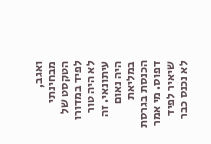ואגב, מבחינתי הטקסט של לפיד במדורו לא היה טור עיתונאי. זה היה נאום במליאת הכנסת בגרסת דפוס. מי אמר שיאיר לפיד לא נכנס כבר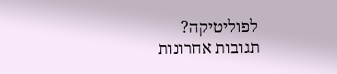לפוליטיקה?
תגובות אחרונות